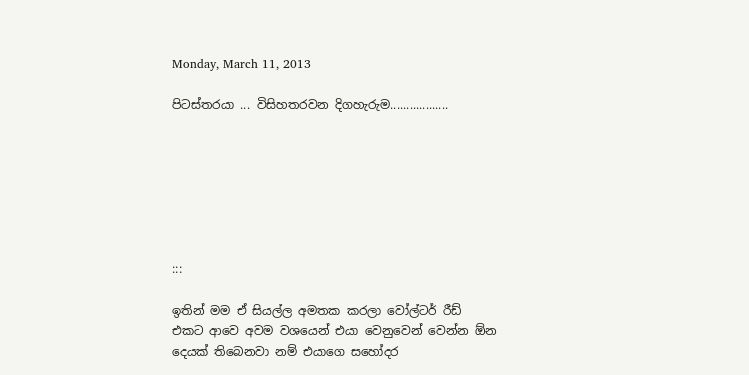Monday, March 11, 2013

පිටස්තරයා ... විසිහතරවන දිගහැරුම..................







:::

ඉතින් මම ඒ සියල්ල අමතක කරලා වෝල්ටර් රීඩ් එකට ආවෙ අවම වශයෙන් එයා වෙනුවෙන් වෙන්න ඕන දෙයක් තිබෙනවා නම් එයාගෙ සහෝදර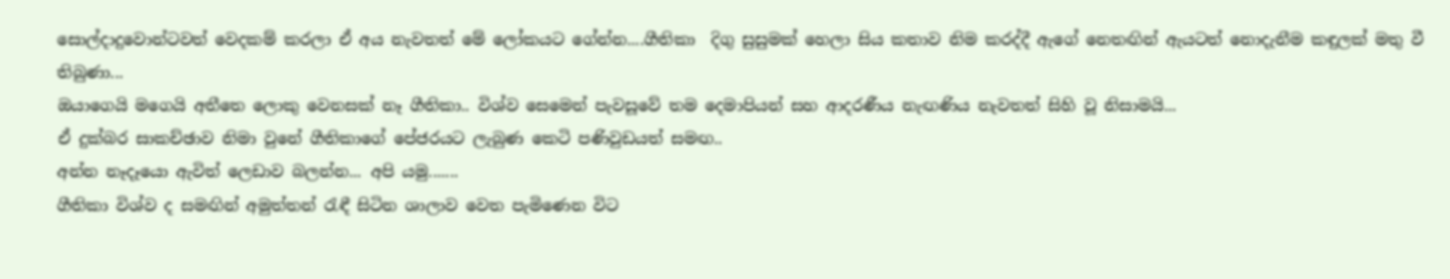සොල්දාදුවොන්ටවත් වෙදකම් කරලා ඒ අය නැවතත් මේ ලෝකයට ගේන්න....ගීතිකා  දිගු සුසුමක් හෙලා සිය කතාව නිම කරද්දී ඇගේ නෙතඟින් ඇයටත් නොදැනීම කඳුලක් මතු වී තිබුණා...
ඔයාගෙයි මගෙයි අතීතෙ ලොකු වෙනසක් නෑ ගීතිකා.. විශ්ව සෙමෙන් පැවසූවේ තම දෙමාපියන් සහ ආදරණීය නැඟණිය නැවතත් සිහි වූ නිසාමයි...
ඒ දුක්බර සාකච්ඡාව නිමා වුනේ ගීතිකාගේ පේජරයට ලැබුණ කෙටි පණිවුඩයත් සමඟ..
අන්න නෑදෑයො ඇවිත් ලෙඩාව බලන්න... අපි යමු.......
ගීතිකා විශ්ව ද සමඟින් අමුත්තන් රැඳී සිටින ශාලාව වෙත පැමිණෙන විට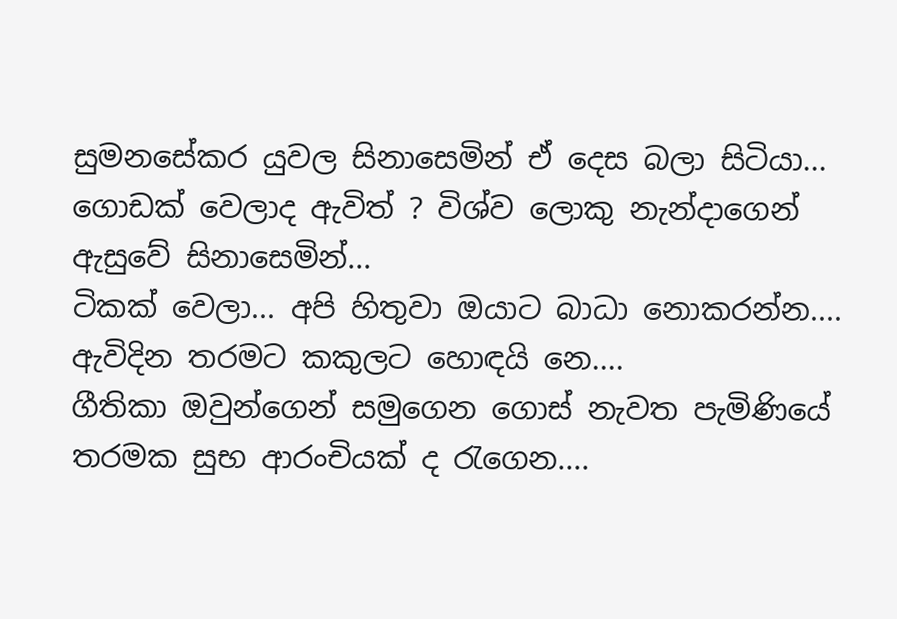සුමනසේකර යුවල සිනාසෙමින් ඒ දෙස බලා සිටියා...
ගොඩක් වෙලාද ඇවිත් ? විශ්ව ලොකු නැන්දාගෙන් ඇසුවේ සිනාසෙමින්...
ටිකක් වෙලා... අපි හිතුවා ඔයාට බාධා නොකරන්න.... ඇවිදින තරමට කකුලට හොඳයි නෙ....
ගීතිකා ඔවුන්ගෙන් සමුගෙන ගොස් නැවත පැමිණියේ තරමක සුභ ආරංචියක් ද රැගෙන....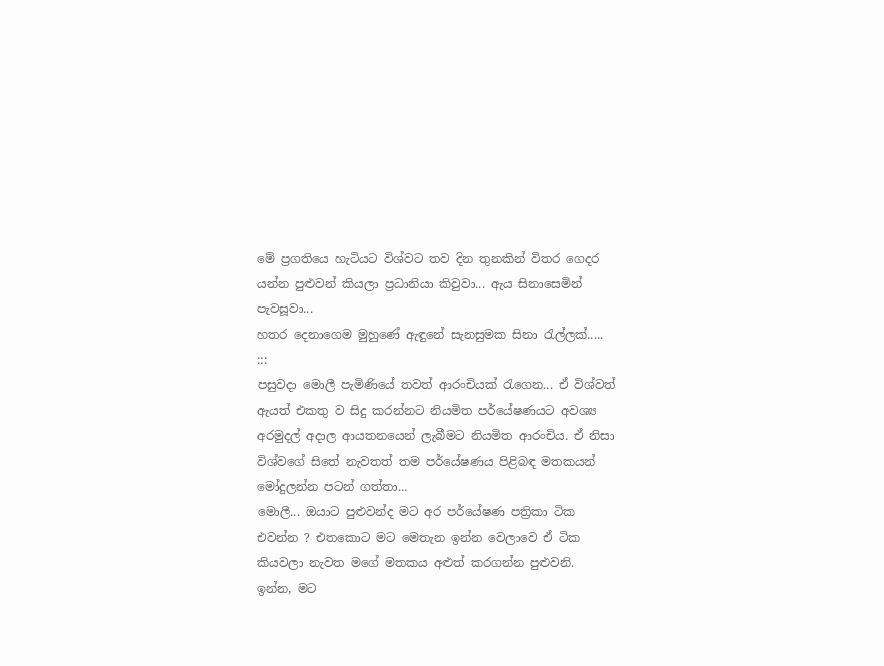මේ ප්‍රගතියෙ හැටියට විශ්වට තව දින තුනකින් විතර ගෙදර යන්න පුළුවන් කියලා ප්‍රධානියා කිවුවා... ඇය සිනාසෙමින් පැවසූවා...
හතර දෙනාගෙම මුහුණේ ඇඳුනේ සැනසුමක සිනා රැල්ලක්.....
:::
පසුවදා මොලී පැමිණියේ තවත් ආරංචියක් රැගෙන... ඒ විශ්වත් ඇයත් එකතු ව සිදු කරන්නට නියමිත පර්යේෂණයට අවශ්‍ය අරමුදල් අදාල ආයතනයෙන් ලැබීමට නියමිත ආරංචිය. ඒ නිසා විශ්වගේ සිතේ නැවතත් තම පර්යේෂණය පිළිබඳ මතකයන් මෝදුලන්න පටන් ගත්තා...
මොලී... ඔයාට පුළුවන්ද මට අර පර්යේෂණ පත්‍රිකා ටික එවන්න ? එතකොට මට මෙතැන ඉන්න වෙලාවෙ ඒ ටික කියවලා නැවත මගේ මතකය අළුත් කරගන්න පුළුවනි.
ඉන්න, මට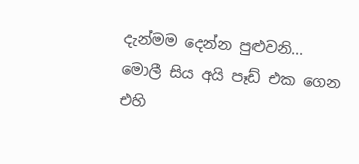දැන්මම දෙන්න පුළුවනි... මොලී සිය අයි පෑඩ් එක ගෙන එහි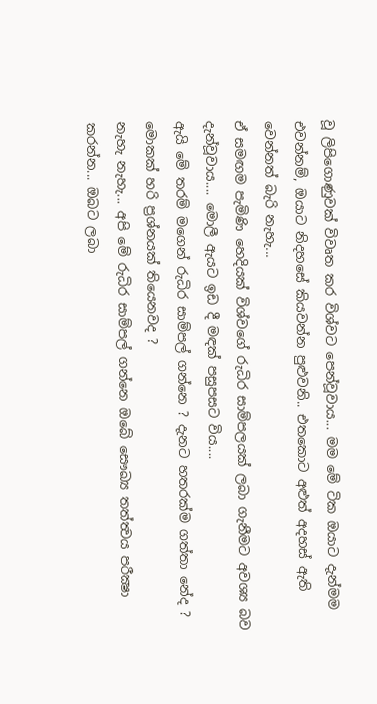වූ ලිපිගොණුවක් විවෘත කර විශ්වට පෙන්වූවාය... මම මේ ටික ඔයාට දැන්මම එවන්නම්, ඔයාට නිදහසේ කියවන්න පුළුවනි.. එතකොට අළුත් අදහස් ඇති  වෙන්නත් බැරි නැහැ...
ඒ සමඟම පැමිණි හෙදියක් විශ්වගේ රුධිර සාම්පලයක් ලබා ගැනීමට අවශ්‍ය බව දැන්වූවාය.... මොලී ඇයට ඉඩ දී මඳක් පසුපසට විය....
ඇයි මේ තරම් මගෙන් රුධිර සාම්පල් ගන්නෙ ? දැනට හතරක්ම ගත්තා නේද ? මොකක් හරි ප්‍රශ්නයක් තියෙනවද ?
නැහැ නැහැ... අපි මේ රුධිර සාම්පල් ගන්නෙ ඔබේ සෞඛ්‍ය තත්ත්‍වය පරීක්‍ෂා කරන්න... ඔබට ලබා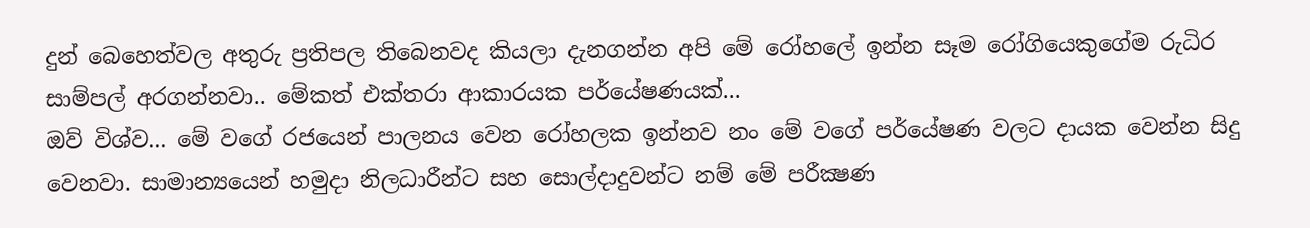දුන් බෙහෙත්වල අතුරු ප්‍රතිපල තිබෙනවද කියලා දැනගන්න අපි මේ රෝහලේ ඉන්න සෑම රෝගියෙකුගේම රුධිර සාම්පල් අරගන්නවා.. මේකත් එක්තරා ආකාරයක පර්යේෂණයක්...
ඔව් විශ්ව... මේ වගේ රජයෙන් පාලනය වෙන රෝහලක ඉන්නව නං මේ වගේ පර්යේෂණ වලට දායක වෙන්න සිදු වෙනවා. සාමාන්‍යයෙන් හමුදා නිලධාරීන්ට සහ සොල්දාදුවන්ට නම් මේ පරීක්‍ෂණ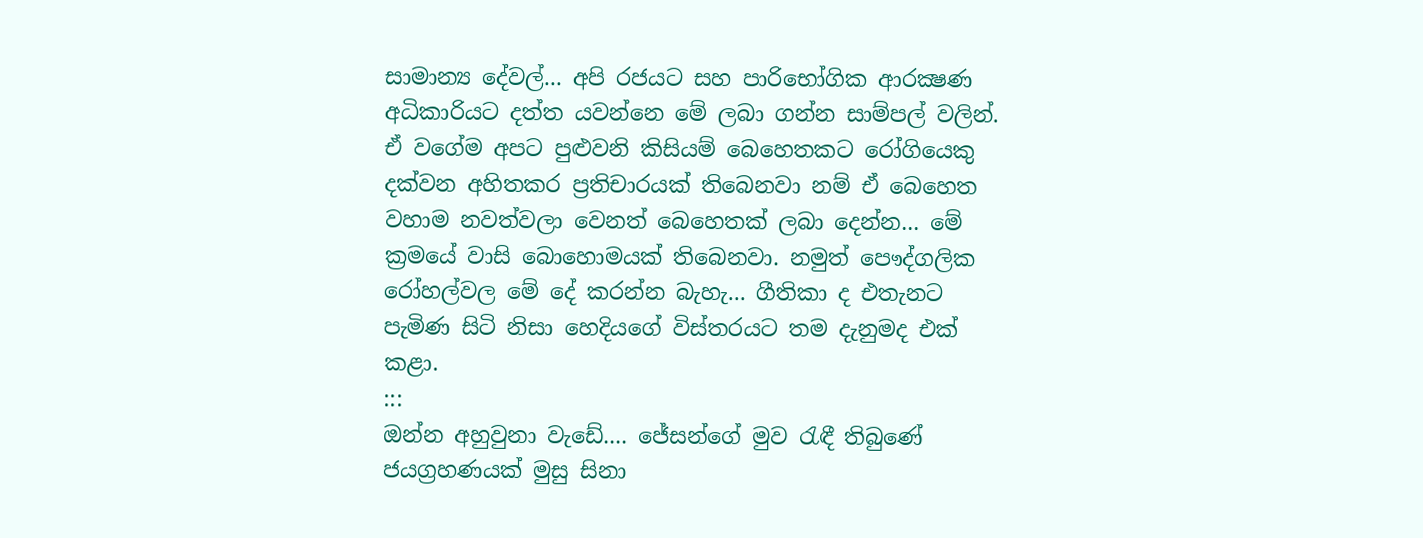සාමාන්‍ය දේවල්... අපි රජයට සහ පාරිභෝගික ආරක්‍ෂණ අධිකාරියට දත්ත යවන්නෙ මේ ලබා ගන්න සාම්පල් වලින්. ඒ වගේම අපට පුළුවනි කිසියම් බෙහෙතකට රෝගියෙකු දක්වන අහිතකර ප්‍රතිචාරයක් තිබෙනවා නම් ඒ බෙහෙත වහාම නවත්වලා වෙනත් බෙහෙතක් ලබා දෙන්න... මේ ක්‍රමයේ වාසි බොහොමයක් තිබෙනවා. නමුත් පෞද්ගලික රෝහල්වල මේ දේ කරන්න බැහැ... ගීතිකා ද එතැනට පැමිණ සිටි නිසා හෙදියගේ විස්තරයට තම දැනුමද එක් කළා.
:::
ඔන්න අහුවුනා වැඩේ.... ජේසන්ගේ මුව රැඳී තිබුණේ ජයග්‍රහණයක් මුසු සිනා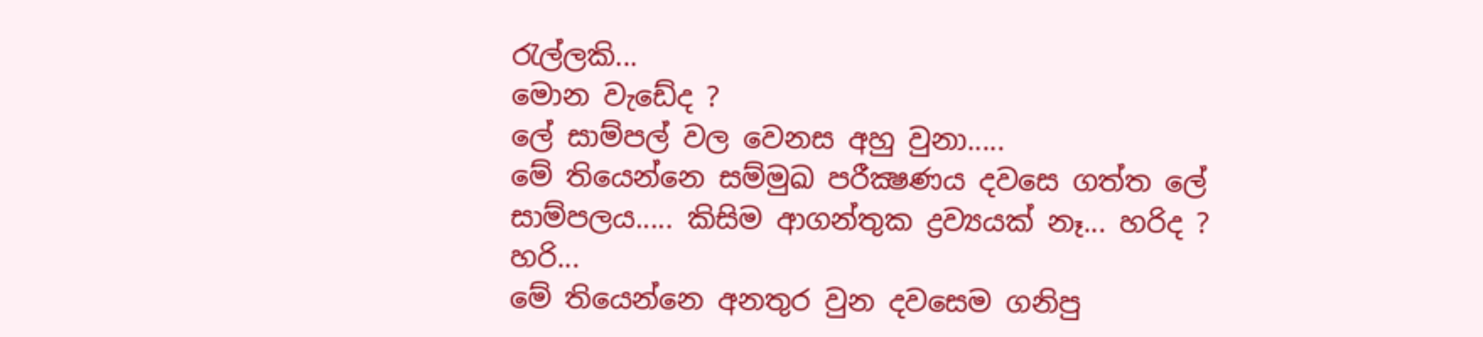රැල්ලකි...
මොන වැඩේද ?
ලේ සාම්පල් වල වෙනස අහු වුනා.....
මේ තියෙන්නෙ සම්මුඛ පරීක්‍ෂණය දවසෙ ගත්ත ලේ සාම්පලය..... කිසිම ආගන්තුක ද්‍රව්‍යයක් නෑ... හරිද ?
හරි...
මේ තියෙන්නෙ අනතුර වුන දවසෙම ගනිපු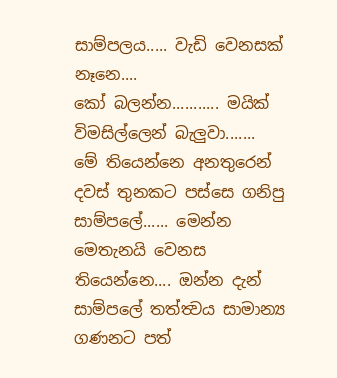සාම්පලය..... වැඩි වෙනසක් නෑනෙ....
කෝ බලන්න........... මයික් විමසිල්ලෙන් බැලුවා.......
මේ තියෙන්නෙ අනතුරෙන් දවස් තුනකට පස්සෙ ගනිපු සාම්පලේ...... මෙන්න මෙතැනයි වෙනස තියෙන්නෙ.... ඔන්න දැන් සාම්පලේ තත්ත්‍වය සාමාන්‍ය ගණනට පත්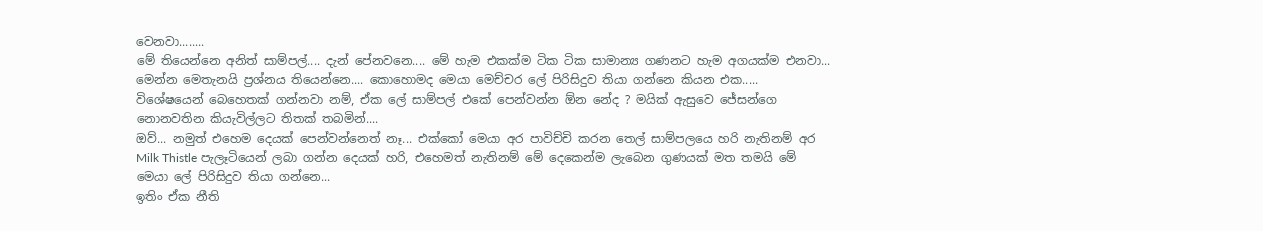වෙනවා........
මේ තියෙන්නෙ අනිත් සාම්පල්.... දැන් පේනවනෙ.... මේ හැම එකක්ම ටික ටික සාමාන්‍ය ගණනට හැම අගයක්ම එනවා... මෙන්න මෙතැනයි ප්‍රශ්නය තියෙන්නෙ.... කොහොමද මෙයා මෙච්චර ලේ පිරිසිදුව තියා ගන්නෙ කියන එක.....
විශේෂයෙන් බෙහෙතක් ගන්නවා නම්, ඒක ලේ සාම්පල් එකේ පෙන්වන්න ඕන නේද ? මයික් ඇසුවෙ ජේසන්ගෙ නොනවතින කියැවිල්ලට තිතක් තබමින්....
ඔව්... නමුත් එහෙම දෙයක් පෙන්වන්නෙත් නෑ... එක්කෝ මෙයා අර පාවිච්චි කරන තෙල් සාම්පලයෙ හරි නැතිනම් අර Milk Thistle පැලෑටියෙන් ලබා ගන්න දෙයක් හරි, එහෙමත් නැතිනම් මේ දෙකෙන්ම ලැබෙන ගුණයක් මත තමයි මේ මෙයා ලේ පිරිසිදුව තියා ගන්නෙ...
ඉතිං ඒක නීති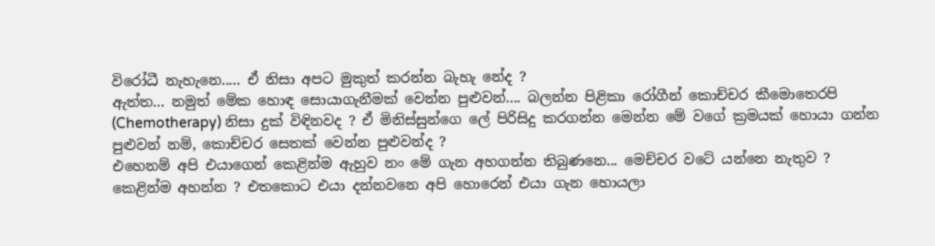විරෝධී නැහැනෙ..... ඒ නිසා අපට මුකුත් කරන්න බැහැ නේද ?
ඇත්ත... නමුත් මේක හොඳ සොයාගැනීමක් වෙන්න පුළුවන්.... බලන්න පිළිකා රෝගීන් කොච්චර කීමොතෙරපි (Chemotherapy) නිසා දුක් විඳිනවද ? ඒ මිනිස්සුන්ගෙ ලේ පිරිසිදු කරගන්න මෙන්න මේ වගේ ක්‍රමයක් හොයා ගන්න පුළුවන් නම්, කොච්චර සෙතක් වෙන්න පුළුවන්ද ?
එහෙනම් අපි එයාගෙන් කෙළින්ම ඇහුව නං මේ ගැන අහගන්න තිබුණනෙ... මෙච්චර වටේ යන්නෙ නැතුව ?
කෙළින්ම අහන්න ? එතකොට එයා දන්නවනෙ අපි හොරෙන් එයා ගැන හොයලා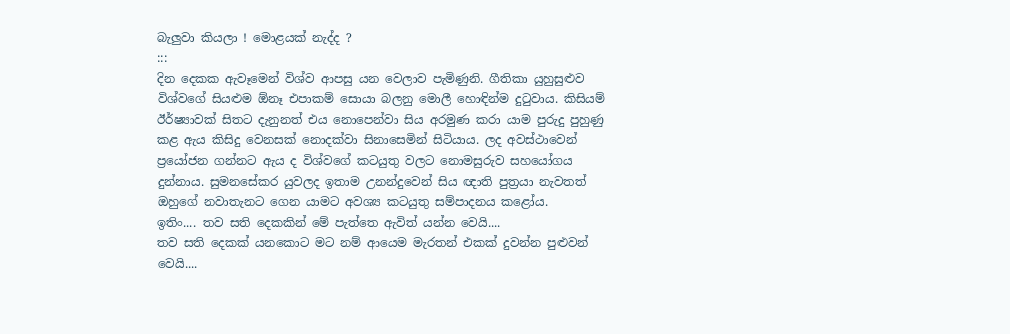බැලුවා කියලා ! මොළයක් නැද්ද ?
:::
දින දෙකක ඇවෑමෙන් විශ්ව ආපසු යන වෙලාව පැමිණුනි. ගීතිකා යුහුසුළුව විශ්වගේ සියළුම ඕනෑ එපාකම් සොයා බලනු මොලී හොඳින්ම දුටුවාය. කිසියම් ඊර්ෂ්‍යාවක් සිතට දැනුනත් එය නොපෙන්වා සිය අරමුණ කරා යාම පුරුදු පුහුණු කළ ඇය කිසිදු වෙනසක් නොදක්වා සිනාසෙමින් සිටියාය. ලද අවස්ථාවෙන් ප්‍රයෝජන ගන්නට ඇය ද විශ්වගේ කටයුතු වලට නොමසුරුව සහයෝගය දුන්නාය. සුමනසේකර යුවලද ඉතාම උනන්දුවෙන් සිය ඥාති පුත්‍රයා නැවතත් ඔහුගේ නවාතැනට ගෙන යාමට අවශ්‍ය කටයුතු සම්පාදනය කළෝය.
ඉතිං.... තව සති දෙකකින් මේ පැත්තෙ ඇවිත් යන්න වෙයි....
තව සති දෙකක් යනකොට මට නම් ආයෙම මැරතන් එකක් දුවන්න පුළුවන් වෙයි....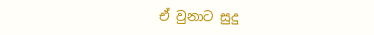ඒ වුනාට සුදු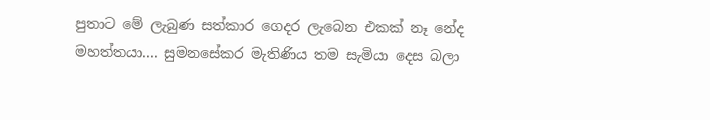පුතාට මේ ලැබුණ සත්කාර ගෙදර ලැබෙන එකක් නෑ නේද මහත්තයා.... සුමනසේකර මැතිණිය තම සැමියා දෙස බලා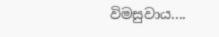විමසුවාය....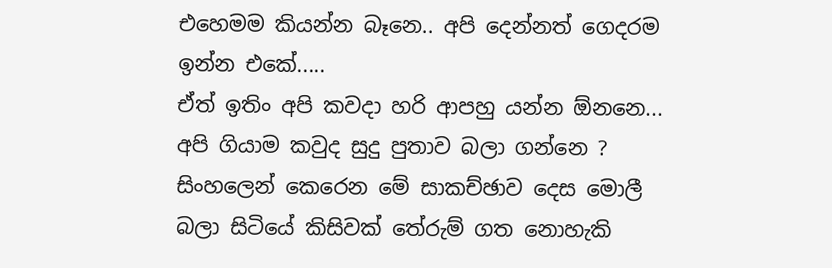එහෙමම කියන්න බෑනෙ.. අපි දෙන්නත් ගෙදරම ඉන්න එකේ.....
ඒත් ඉතිං අපි කවදා හරි ආපහු යන්න ඕනනෙ... අපි ගියාම කවුද සුදු පුතාව බලා ගන්නෙ ?
සිංහලෙන් කෙරෙන මේ සාකච්ඡාව දෙස මොලී බලා සිටියේ කිසිවක් තේරුම් ගත නොහැකි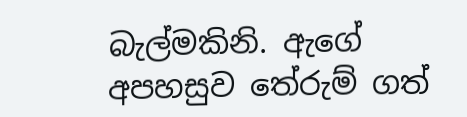බැල්මකිනි. ඇගේ අපහසුව තේරුම් ගත්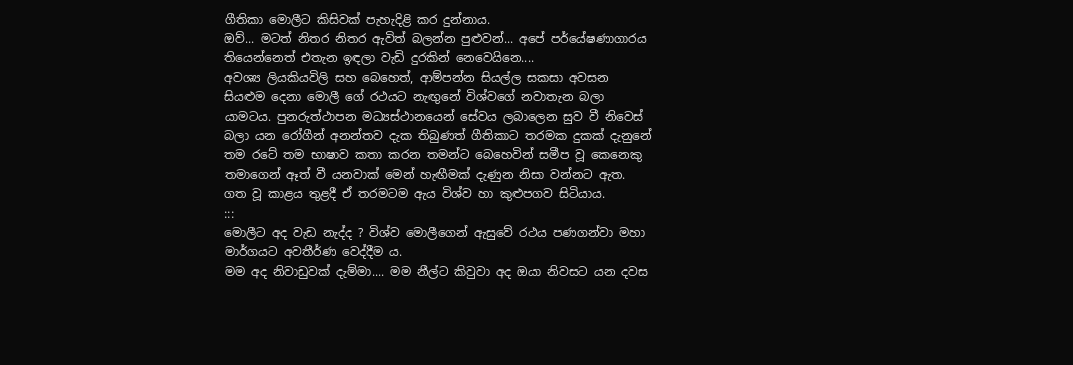ගීතිකා මොලීට කිසිවක් පැහැදිළි කර දුන්නාය.
ඔව්... මටත් නිතර නිතර ඇවිත් බලන්න පුළුවන්... අපේ පර්යේෂණාගාරය තියෙන්නෙත් එතැන ඉඳලා වැඩි දුරකින් නෙවෙයිනෙ....
අවශ්‍ය ලියකියවිලි සහ බෙහෙත්, ආම්පන්න සියල්ල සකසා අවසන සියළුම දෙනා මොලී ගේ රථයට නැඟුනේ විශ්වගේ නවාතැන බලා යාමටය. පුනරුත්ථාපන මධ්‍යස්ථානයෙන් සේවය ලබාලෙන සුව වී නිවෙස් බලා යන රෝගීන් අනන්තව දැක තිබුණත් ගීතිකාට තරමක දුකක් දැනුනේ තම රටේ තම භාෂාව කතා කරන තමන්ට බෙහෙවින් සමීප වූ කෙනෙකු තමාගෙන් ඈත් වී යනවාක් මෙන් හැඟීමක් දැණුන නිසා වන්නට ඇත. ගත වූ කාළය තුළදී ඒ තරමටම ඇය විශ්ව හා කුළුපගව සිටියාය.
:::
මොලීට අද වැඩ නැද්ද ? විශ්ව මොලීගෙන් ඇසුවේ රථය පණගන්වා මහා මාර්ගයට අවතීර්ණ වෙද්දීම ය.
මම අද නිවාඩුවක් දැම්මා.... මම නීල්ට කිවුවා අද ඔයා නිවසට යන දවස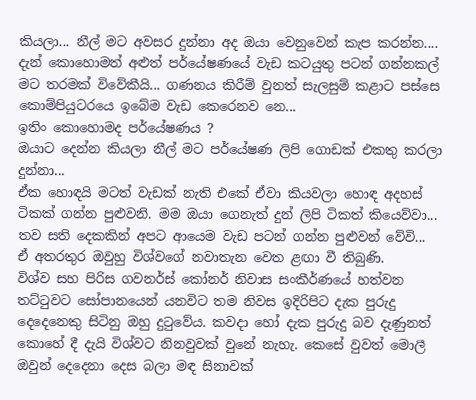කියලා... නීල් මට අවසර දුන්නා අද ඔයා වෙනුවෙන් කැප කරන්න.... දැන් කොහොමත් අළුත් පර්යේෂණයේ වැඩ කටයුතු පටන් ගන්නකල් මට තරමක් විවේකීයි... ගණනය කිරීම් වුනත් සැලසුම් කළාට පස්සෙ කොම්පියුටරයෙ ඉබේම වැඩ කෙරෙනව නෙ...
ඉතිං කොහොමද පර්යේෂණය ?
ඔයාට දෙන්න කියලා නීල් මට පර්යේෂණ ලිපි ගොඩක් එකතු කරලා දුන්නා...
ඒක හොඳයි මටත් වැඩක් නැති එකේ ඒවා කියවලා හොඳ අදහස් ටිකක් ගන්න පුළුවනි. මම ඔයා ගෙනැත් දුන් ලිපි ටිකත් කියෙව්වා... තව සති දෙකකින් අපට ආයෙම වැඩ පටන් ගන්න පුළුවන් වේවි...
ඒ අතරතුර ඔවුහු විශ්වගේ නවාතැන වෙත ළඟා වී තිබුණි.
විශ්ව සහ පිරිස ගවනර්ස් කෝනර් නිවාස සංකීර්ණයේ හත්වන තට්ටුවට සෝපානයෙන් යනවිට තම නිවස ඉදිරිපිට දැක පුරුදු දෙදෙනෙකු සිටිනු ඔහු දුටුවේය. කවදා හෝ දැක පුරුදු බව දැණුනත් කොහේ දී දැයි විශ්වට නිනවුවක් වුනේ නැහැ. කෙසේ වුවත් මොලී ඔවුන් දෙදෙනා දෙස බලා මඳ සිනාවක්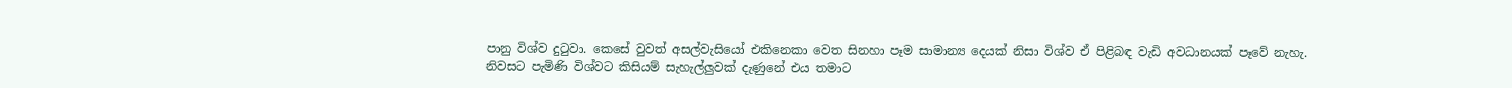පානු විශ්ව දුටුවා. කෙසේ වුවත් අසල්වැසියෝ එකිනෙකා වෙත සිනහා පෑම සාමාන්‍ය දෙයක් නිසා විශ්ව ඒ පිළිබඳ වැඩි අවධානයක් පෑවේ නැහැ.
නිවසට පැමිණි විශ්වට කිසියම් සැහැල්ලුවක් දැණුනේ එය තමාට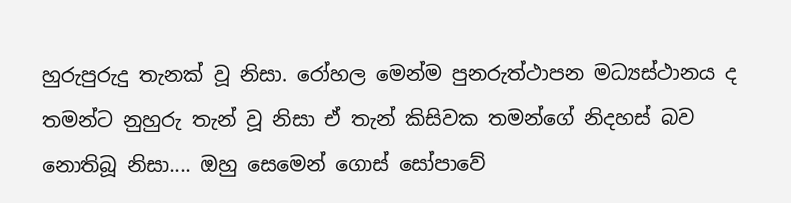හුරුපුරුදු තැනක් වූ නිසා. රෝහල මෙන්ම පුනරුත්ථාපන මධ්‍යස්ථානය ද තමන්ට නුහුරු තැන් වූ නිසා ඒ තැන් කිසිවක තමන්ගේ නිදහස් බව නොතිබූ නිසා.... ඔහු සෙමෙන් ගොස් සෝපාවේ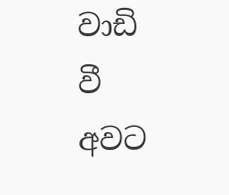වාඩි වී අවට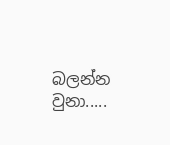බලන්න වුනා.....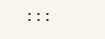:::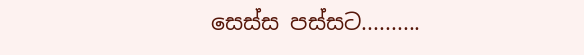සෙස්ස පස්සට..........